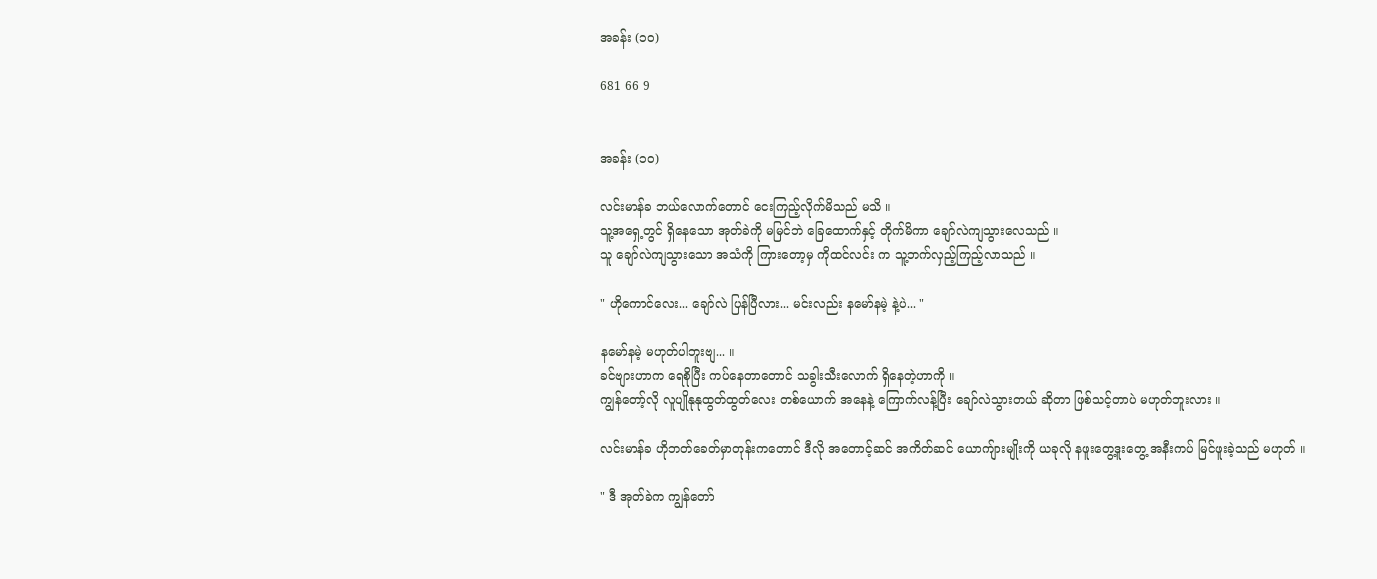အခန်း (၁၀)

681 66 9


အခန်း (၁၀)

လင်းမာန်ခ ဘယ်လောက်တောင် ငေးကြည့်လိုက်မိသည် မသိ ။
သူ့အရှေ့တွင် ရှိနေသော အုတ်ခဲကို မမြင်ဘဲ ခြေထောက်နှင့် တိုက်မိကာ ချော်လဲကျသွားလေသည် ။
သူ ချော်လဲကျသွားသော အသံကို ကြားတော့မှ ကိုထင်လင်း က သူ့ဘက်လှည့်ကြည့်လာသည် ။

" ဟိုကောင်လေး... ချော်လဲ ပြန်ပြီလား... မင်းလည်း နမော်နမဲ့ နဲ့ပဲ... "

နမော်နမဲ့ မဟုတ်ပါဘူးဗျ... ။
ခင်ဗျားဟာက ရေစိုပြီး ကပ်နေတာတောင် သခွါးသီးလောက် ရှိနေတဲ့ဟာကို ။
ကျွန်တော့်လို လူပျိုနုနုထွတ်ထွတ်လေး တစ်ယောက် အနေနဲ့ ကြောက်လန့်ပြီး ချော်လဲသွားတယ် ဆိုတာ ဖြစ်သင့်တာပဲ မဟုတ်ဘူးလား ။

လင်းမာန်ခ ဟိုဘတ်ခေတ်မှာတုန်းကတောင် ဒီလို အတောင့်ဆင် အကိတ်ဆင် ယောကျ်ားမျိုးကို ယခုလို နဖူးတွေ့ဒူးတွေ့ အနီးကပ် မြင်ဖူးခဲ့သည် မဟုတ် ။

" ဒီ အုတ်ခဲက ကျွန်တော်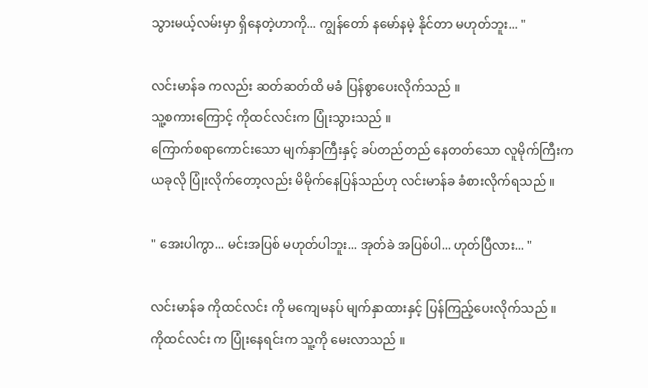သွားမယ့်လမ်းမှာ ရှိနေတဲ့ဟာကို... ကျွန်တော် နမော်နမဲ့ နိုင်တာ မဟုတ်ဘူး... "

လင်းမာန်ခ ကလည်း ဆတ်ဆတ်ထိ မခံ ပြန်စွာပေးလိုက်သည် ။
သူ့စကားကြောင့် ကိုထင်လင်းက ပြုံးသွားသည် ။
ကြောက်စရာကောင်းသော မျက်နှာကြီးနှင့် ခပ်တည်တည် နေတတ်သော လူမိုက်ကြီးက ယခုလို ပြုံးလိုက်တော့လည်း မိမိုက်နေပြန်သည်ဟု လင်းမာန်ခ ခံစားလိုက်ရသည် ။

" အေးပါကွာ... မင်းအပြစ် မဟုတ်ပါဘူး... အုတ်ခဲ အပြစ်ပါ... ဟုတ်ပြီလား... "

လင်းမာန်ခ ကိုထင်လင်း ကို မကျေမနပ် မျက်နှာထားနှင့် ပြန်ကြည့်ပေးလိုက်သည် ။
ကိုထင်လင်း က ပြုံးနေရင်းက သူ့ကို မေးလာသည် ။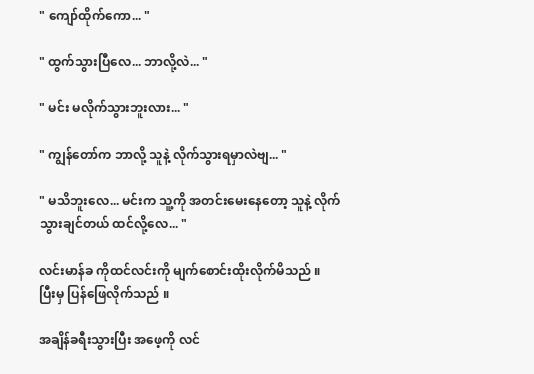" ကျော်ထိုက်ကော... "

" ထွက်သွားပြီလေ... ဘာလို့လဲ... "

" မင်း မလိုက်သွားဘူးလား... "

" ကျွန်တော်က ဘာလို့ သူနဲ့ လိုက်သွားရမှာလဲဗျ... "

" မသိဘူးလေ... မင်းက သူ့ကို အတင်းမေးနေတော့ သူနဲ့ လိုက်သွားချင်တယ် ထင်လို့လေ... "

လင်းမာန်ခ ကိုထင်လင်းကို မျက်စောင်းထိုးလိုက်မိသည် ။
ပြီးမှ ပြန်ဖြေလိုက်သည် ။

အချိန်ခရီးသွားပြီး အဖေ့ကို လင်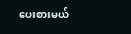ပေးစားမယ်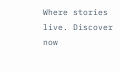Where stories live. Discover now